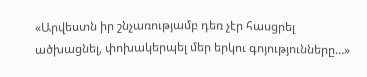«Արվեստն իր շնչառությամբ դեռ չէր հասցրել ածխացնել, փոխակերպել մեր երկու գոյությունները…»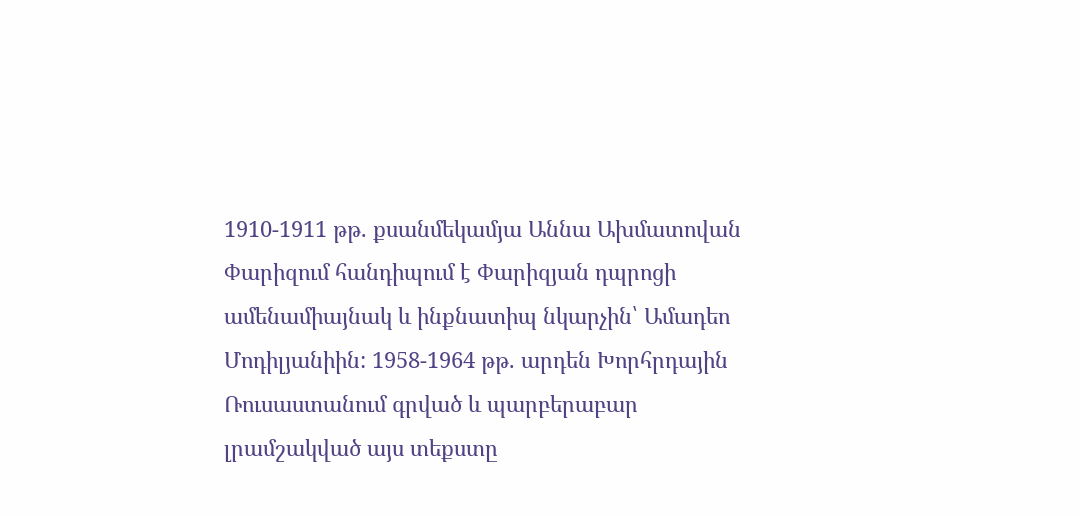1910-1911 թթ. քսանմեկամյա Աննա Ախմատովան Փարիզում հանդիպում է Փարիզյան դպրոցի ամենամիայնակ և ինքնատիպ նկարչին՝ Ամադեո Մոդիլյանիին: 1958-1964 թթ. արդեն Խորհրդային Ռուսաստանում գրված և պարբերաբար լրամշակված այս տեքստը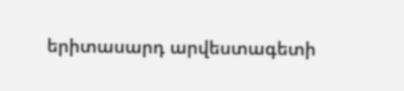երիտասարդ արվեստագետի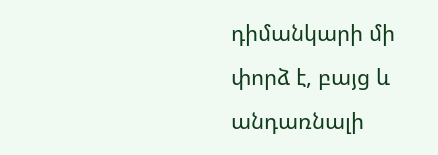դիմանկարի մի փորձ է, բայց և անդառնալի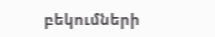բեկումների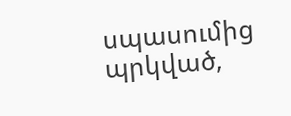սպասումից պրկված,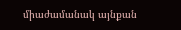միաժամանակ այնքան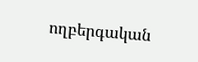ողբերգական